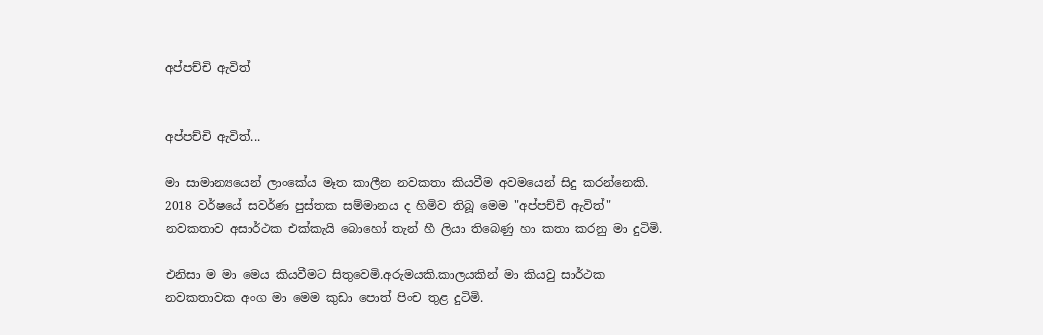අප්පච්චි ඇවිත්


අප්පච්චි ඇවිත්...

මා සාමාන්‍යයෙන් ලාංකේය මෑත කාලීන නවකතා කියවීම අවමයෙන් සිදු කරන්නෙකි. 2018 වර්ෂයේ සවර්ණ පුස්තක සම්මානය ද හිමිව තිබූ මෙම "අප්පච්චි ඇවිත්" නවකතාව අසාර්ථක එක්කැයි බොහෝ තැන් හී ලියා තිබෙණු හා කතා කරනු මා දුටිමි.

එනිසා ම මා මෙය කියවීමට සිතුවෙමි.අරුමයකි.කාලයකින් මා කියවු සාර්ථක නවකතාවක අංග මා මෙම කුඩා පොත් පිංච තුළ දුටිමි.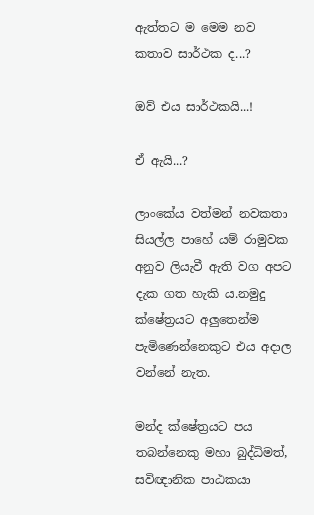ඇත්තට ම මෙම නව කතාව සාර්ථක ද...?

ඔව් එය සාර්ථකයි...!

ඒ ඇයි...?

ලාංකේය වත්මන් නවකතා සියල්ල පාහේ යම් රාමුවක අනුව ලියැවී ඇති වග අපට දැක ගත හැකි ය.නමුදු ක්ෂේත්‍රයට අලුතෙන්ම පැමිණෙන්නෙකුට එය අදාල වන්නේ නැත.

මන්ද ක්ෂේත්‍රයට පය තබන්නෙකු මහා බුද්ධිමත්, සවිඥානික පාඨකයා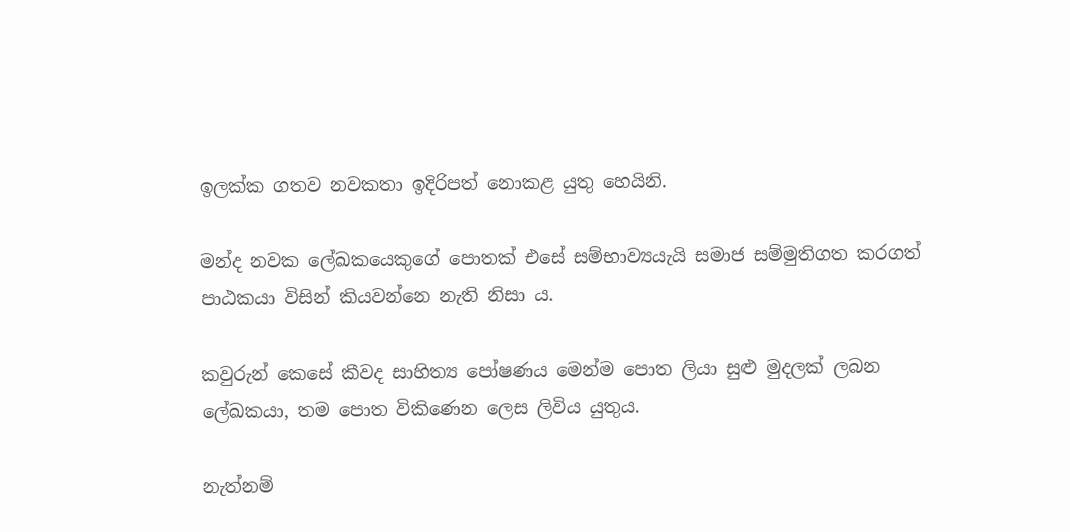ඉලක්ක ගතව නවකතා ඉදිරිපත් නොකළ යුතු හෙයිනි.

මන්ද නවක ලේඛකයෙකුගේ පොතක් එසේ සම්භාව්‍යයැයි සමාජ සම්මුතිගත කරගත් පාඨකයා විසින් කියවන්නෙ නැති නිසා ය.

කවුරුන් කෙසේ කීවද සාහිත්‍ය පෝෂණය මෙන්ම පොත ලියා සුළු මුදලක් ලබන ලේඛකයා, තම පොත විකිණෙන ලෙස ලිවිය යුතුය.

නැත්නම්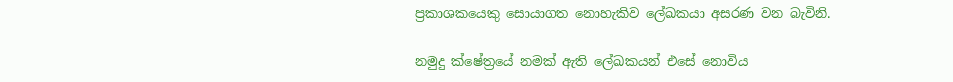ප්‍රකාශකයෙකු සොයාගත නොහැකිව ලේඛකයා අසරණ වන බැවිනි.

නමුදු ක්ෂේත්‍රයේ නමක් ඇති ලේඛකයන් එසේ නොවිය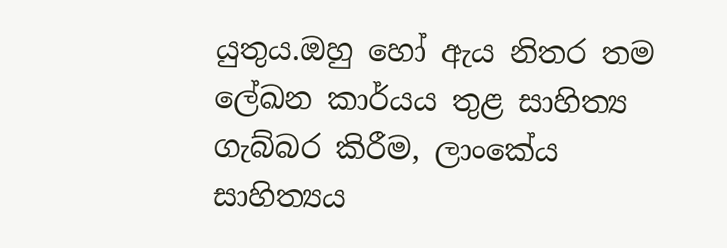යුතුය.ඔහු හෝ ඇය නිතර තම ලේඛන කාර්යය තුළ සාහිත්‍ය ගැබ්බර කිරීම, ලාංකේය සාහිත්‍යය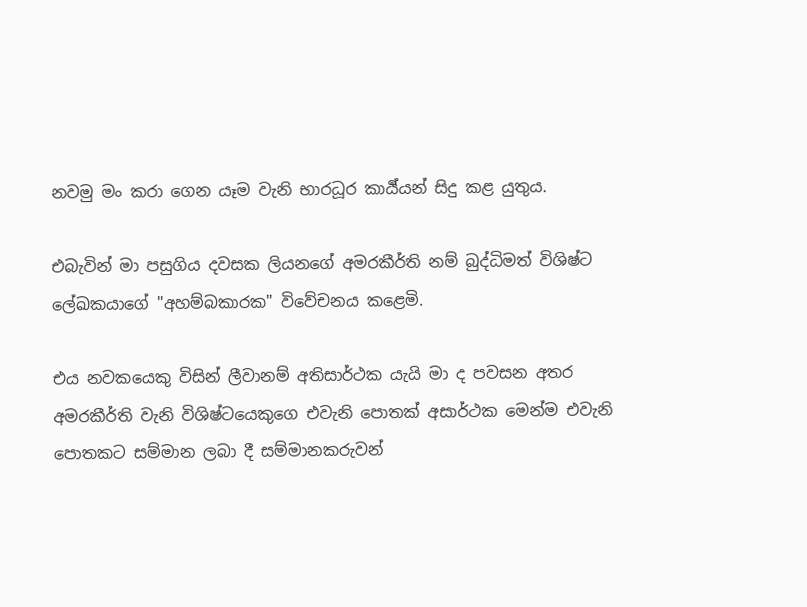නවමු මං කරා ගෙන යෑම වැනි භාරධූර කාර්‍ය්යන් සිදු කළ යුතුය.

එබැවින් මා පසුගිය දවසක ලියනගේ අමරකීර්ති නම් බුද්ධිමත් විශිෂ්ට ලේඛකයාගේ "අහම්බකාරක" විවේචනය කළෙමි.

එය නවකයෙකු විසින් ලීවානම් අතිසාර්ථක යැයි මා ද පවසන අතර අමරකීර්ති වැනි විශිෂ්ටයෙකුගෙ එවැනි පොතක් අසාර්ථක මෙන්ම එවැනි පොතකට සම්මාන ලබා දී සම්මානකරුවන්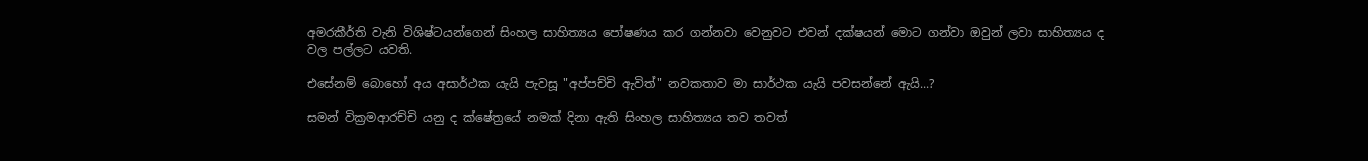අමරකීර්ති වැනි විශිෂ්ටයන්ගෙන් සිංහල සාහිත්‍යය පෝෂණය කර ගන්නවා වෙනුවට එවන් දක්ෂයන් මොට ගන්වා ඔවුන් ලවා සාහිත්‍යය ද වල පල්ලට යවති.

එසේනම් බොහෝ අය අසාර්ථක යැයි පැවසූ "අප්පච්චි ඇවිත්" නවකතාව මා සාර්ථක යැයි පවසන්නේ ඇයි...?

සමන් වික්‍රමආරච්චි යනු ද ක්ෂේත්‍රයේ නමක් දිනා ඇති සිංහල සාහිත්‍යය තව තවත්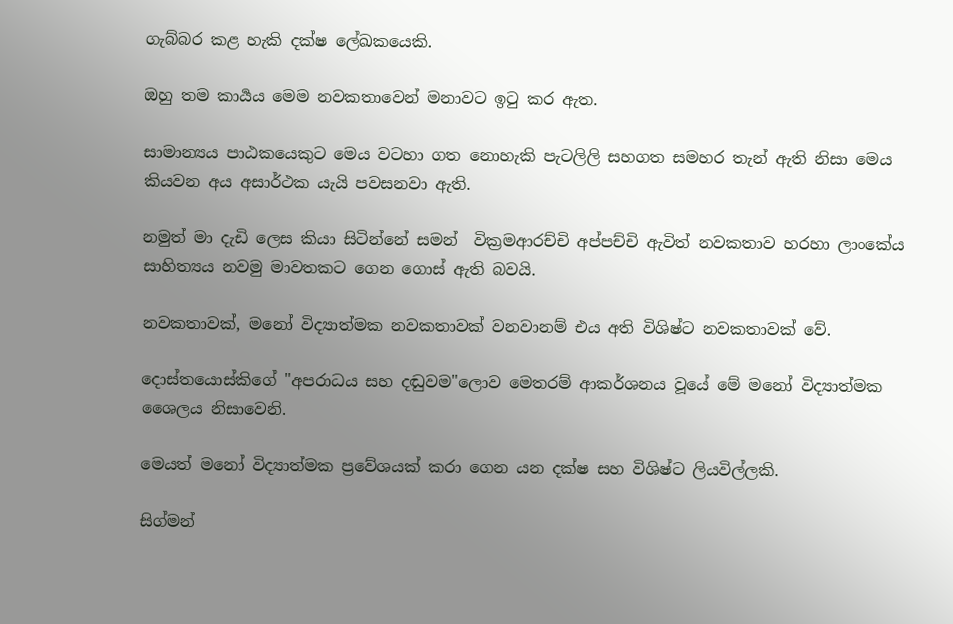ගැබ්බර කළ හැකි දක්ෂ ලේඛකයෙකි.

ඔහු තම කාර්‍යය මෙම නවකතාවෙන් මනාවට ඉටු කර ඇත.

සාමාන්‍යය පාඨකයෙකුට මෙය වටහා ගත නොහැකි පැටලිලි සහගත සමහර තැන් ඇති නිසා මෙය කියවන අය අසාර්ථක යැයි පවසනවා ඇති.

නමුත් මා දැඩි ලෙස කියා සිටින්නේ සමන්  වික්‍රමආරච්චි අප්පච්චි ඇවිත් නවකතාව හරහා ලාංකේය සාහිත්‍යය නවමු මාවතකට ගෙන ගොස් ඇති බවයි.

නවකතාවක්, මනෝ විද්‍යාත්මක නවකතාවක් වනවානම් එය අති විශිෂ්ට නවකතාවක් වේ.

දොස්තයොස්කිගේ "අපරාධය සහ දඬුවම"ලොව මෙතරම් ආකර්ශනය වූයේ මේ මනෝ විද්‍යාත්මක ශෛලය නිසාවෙනි.

මෙයත් මනෝ විද්‍යාත්මක ප්‍රවේශයක් කරා ගෙන යන දක්ෂ සහ විශිෂ්ට ලියවිල්ලකි.

සිග්මන්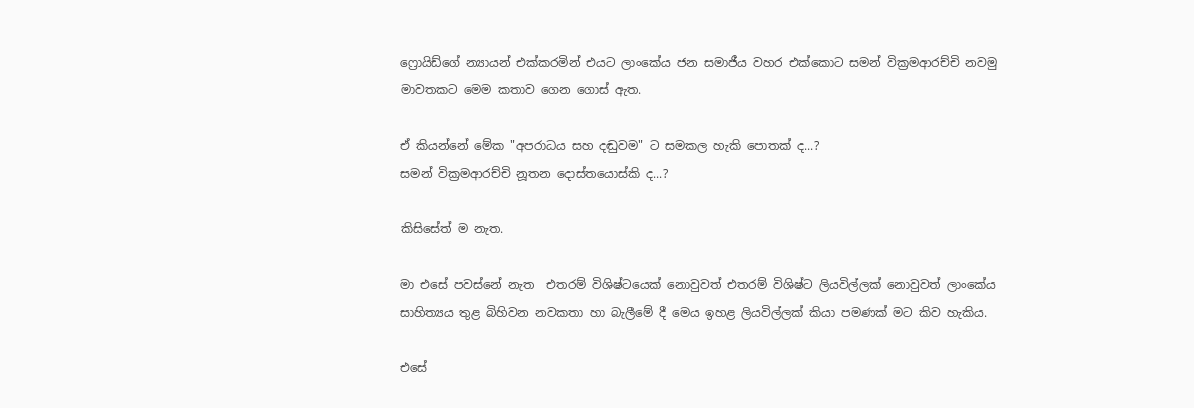ෆ්‍රොයිඩ්ගේ න්‍යායන් එක්කරමින් එයට ලාංකේය ජන සමාජීය වහර එක්කොට සමන් වික්‍රමආරච්චි නවමු මාවතකට මෙම කතාව ගෙන ගොස් ඇත.

ඒ කියන්නේ මේක "අපරාධය සහ දඬුවම" ට සමකල හැකි පොතක් ද...?
සමන් වික්‍රමආරච්චි නූතන දොස්තයොස්කි ද...?

කිසිසේත් ම නැත.

මා එසේ පවස්නේ නැත  එතරම් විශිෂ්ටයෙක් නොවුවත් එතරම් විශිෂ්ට ලියවිල්ලක් නොවුවත් ලාංකේය සාහිත්‍යය තුළ බිහිවන නවකතා හා බැලීමේ දී මෙය ඉහළ ලියවිල්ලක් කියා පමණක් මට කිව හැකිය.

එසේ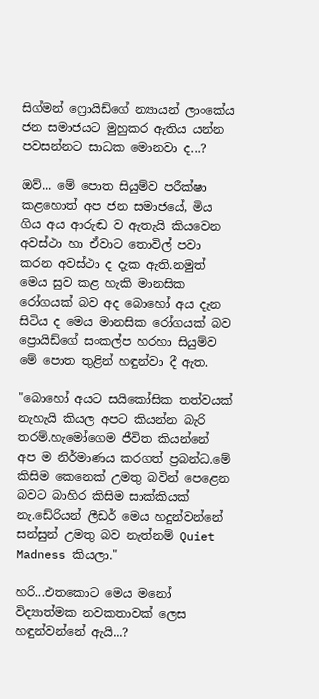සිග්මන් ෆ්‍රොයිඩ්ගේ න්‍යායන් ලාංකේය ජන සමාජයට මුහුකර ඇතිය යන්න පවසන්නට සාධක මොනවා ද...?

ඔව්... මේ පොත සියුම්ව පරීක්ෂා කළහොත් අප ජන සමාජයේ, මිය ගිය අය ආරුඬ ව ඇතැයි කියවෙන අවස්ථා හා ඒවාට තොවිල් පවා කරන අවස්ථා ද දැක ඇති.නමුත් මෙය සුව කළ හැකි මානසික රෝගයක් බව අද බොහෝ අය දැන සිටිය ද මෙය මානසික රෝගයක් බව ප්‍රොයිඩ්ගේ සංකල්ප හරහා සියුම්ව මේ පොත තුළින් හඳුන්වා දී ඇත.

"බොහෝ අයට සයිකෝසික තත්වයක් නැහැයි කියල අපට කියන්න බැරි තරම්.හැමෝගෙම ජීවිත කියන්නේ අප ම නිර්මාණය කරගත් ප්‍රබන්ධ.මේ කිසිම කෙනෙක් උමතු බවින් පෙළෙන බවට බාහිර කිසිම සාක්කියක් නැ.ඩේරියන් ලීඩර් මෙය හදුන්වන්නේ සන්සුන් උමතු බව නැත්නම් Quiet Madness කියලා."

හරි...එතකොට මෙය මනෝ විද්‍යාත්මක නවකතාවක් ලෙස හඳුන්වන්නේ ඇයි...?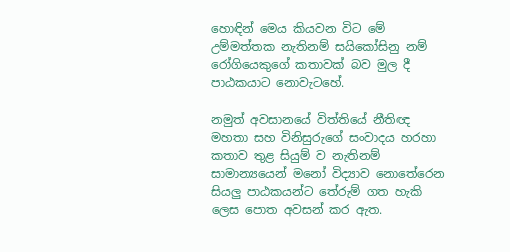හොඳින් මෙය කියවන විට මේ උම්මත්තක නැතිනම් සයිකෝසිනු නම් රෝගියෙකුගේ කතාවක් බව මුල දී පාඨකයාට නොවැටහේ.

නමුත් අවසානයේ විත්තියේ නීතිඥ මහතා සහ විනිසුරුගේ සංවාදය හරහා කතාව තුළ සියුම් ව නැතිනම් සාමාන්‍යයෙන් මනෝ විද්‍යාව නොතේරෙන සියලු පාඨකයන්ට තේරුම් ගත හැකි ලෙස පොත අවසන් කර ඇත.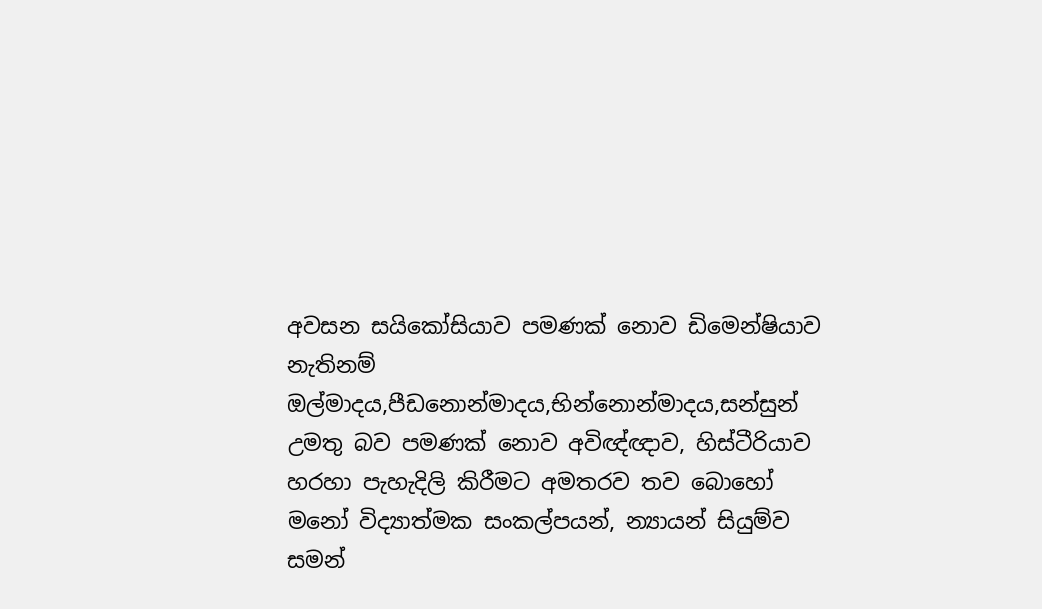අවසන සයිකෝසියාව පමණක් නොව ඩිමෙන්ෂියාව නැතිනම් ඔල්මාදය,පීඩනොන්මාදය,භින්නොන්මාදය,සන්සුන් උමතු බව පමණක් නොව අවිඥ්ඥාව, හිස්ටීරියාව හරහා පැහැදිලි කිරීමට අමතරව තව බොහෝ මනෝ විද්‍යාත්මක සංකල්පයන්, න්‍යායන් සියුම්ව සමන්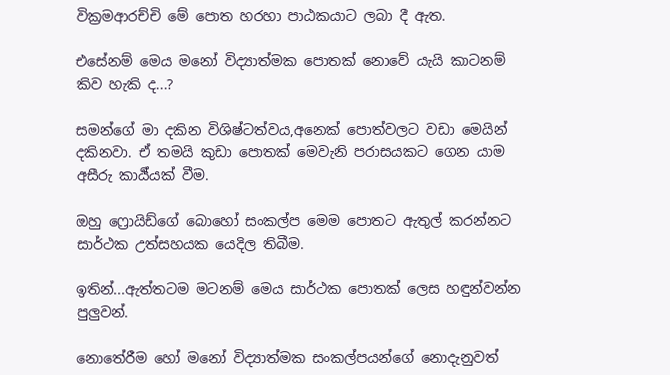වික්‍රමආරච්චි මේ පොත හරහා පාඨකයාට ලබා දී ඇත.

එසේනම් මෙය මනෝ විද්‍යාත්මක පොතක් නොවේ යැයි කාටනම් කිව හැකි ද...?

සමන්ගේ මා දකින විශිෂ්ටත්වය,අනෙක් පොත්වලට වඩා මෙයින් දකිනවා. ඒ තමයි කුඩා පොතක් මෙවැනි පරාසයකට ගෙන යාම අසීරු කාර්‍ය්යක් වීම.

ඔහු ෆ්‍රොයිඩ්ගේ බොහෝ සංකල්ප මෙම පොතට ඇතුල් කරන්නට සාර්ථක උත්සහයක යෙදිල තිබීම.

ඉතින්...ඇත්තටම මටනම් මෙය සාර්ථක පොතක් ලෙස හඳුන්වන්න පුලුවන්.

නොතේරීම හෝ මනෝ විද්‍යාත්මක සංකල්පයන්ගේ නොදැනුවත්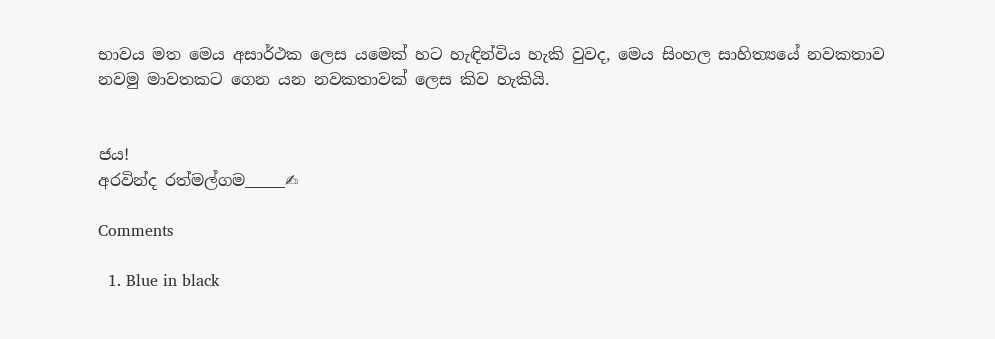භාවය මත මෙය අසාර්ථක ලෙස යමෙක් හට හැඳින්විය හැකි වුවද, මෙය සිංහල සාහිත්‍යයේ නවකතාව නවමු මාවතකට ගෙන යන නවකතාවක් ලෙස කිව හැකියි.


ජය!
අරවින්ද රත්මල්ගම_____✍

Comments

  1. Blue in black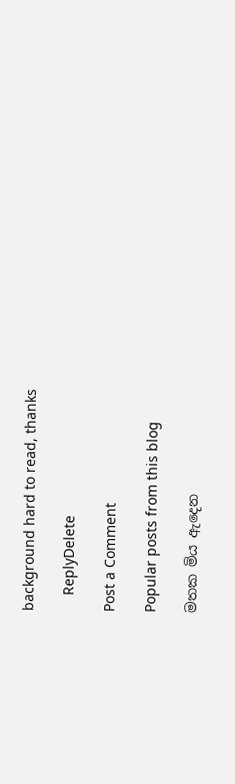background hard to read, thanks

    ReplyDelete

Post a Comment

Popular posts from this blog

මතක මිය ඇදෙන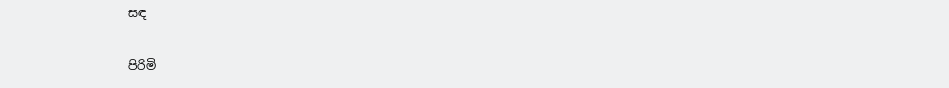සඳ

පිරිමි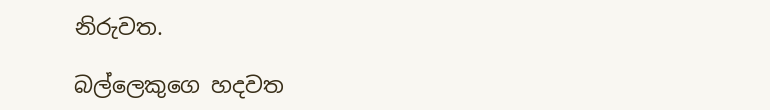නිරුවත.

බල්ලෙකුගෙ හදවත